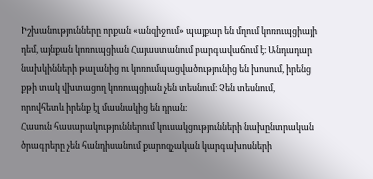Իշխանությունները որքան «անզիջում» պայքար են մղում կոռուպցիայի դեմ, այնքան կոռուպցիան Հայաստանում բարգավաճում է։ Անդադար նախկինների թալանից ու կոռումպացվածությունից են խոսում, իրենց քթի տակ վխտացող կոռուպցիան չեն տեսնում։ Չեն տեսնում, որովհետև իրենք էլ մասնակից են դրան։
Հասուն հասարակություններում կուսակցությունների նախընտրական ծրագրերը չեն հանդիսանում քարոզչական կարգախոսների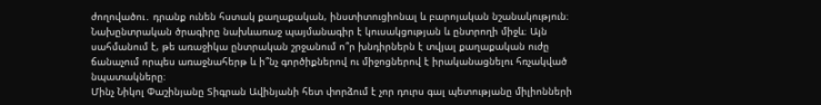ժողովածու․ դրանք ունեն հստակ քաղաքական, ինստիտուցիոնալ և բարոյական նշանակություն։ Նախընտրական ծրագիրը նախևառաջ պայմանագիր է կուսակցության և ընտրողի միջև։ Այն սահմանում է, թե առաջիկա ընտրական շրջանում ո՞ր խնդիրներն է տվյալ քաղաքական ուժը ճանաչում որպես առաջնահերթ և ի՞նչ գործիքներով ու միջոցներով է իրականացնելու հռչակված նպատակները։
Մինչ Նիկոլ Փաշինյանը Տիգրան Ավինյանի հետ փորձում է չոր դուրս գալ պետությանը միլիոնների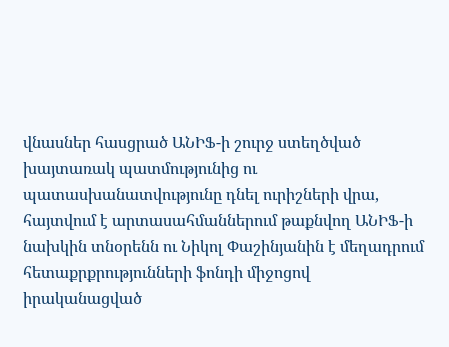վնասներ հասցրած ԱՆԻՖ-ի շուրջ ստեղծված խայտառակ պատմությունից ու պատասխանատվությունը դնել ուրիշների վրա, հայտվում է արտասահմաններում թաքնվող ԱՆԻՖ-ի նախկին տնօրենն ու Նիկոլ Փաշինյանին է մեղադրում հետաքրքրությունների ֆոնդի միջոցով իրականացված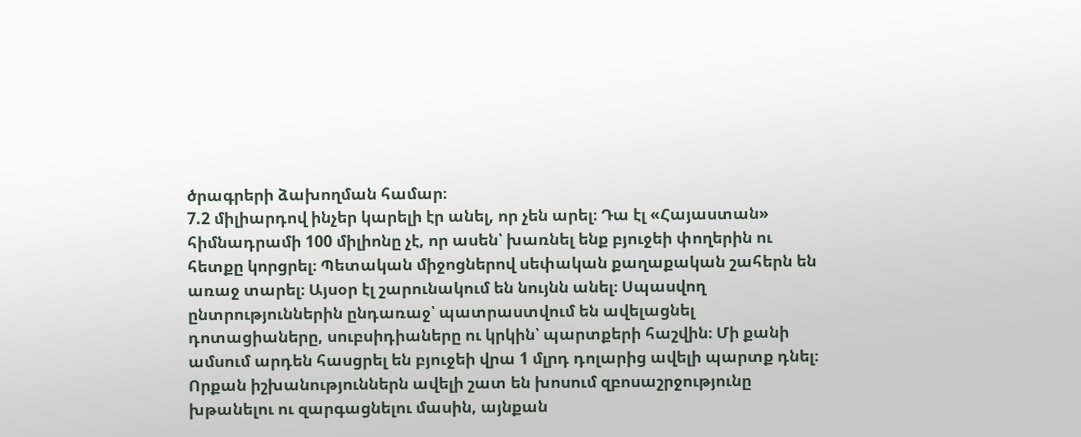ծրագրերի ձախողման համար։
7.2 միլիարդով ինչեր կարելի էր անել, որ չեն արել։ Դա էլ «Հայաստան» հիմնադրամի 100 միլիոնը չէ, որ ասեն՝ խառնել ենք բյուջեի փողերին ու հետքը կորցրել։ Պետական միջոցներով սեփական քաղաքական շահերն են առաջ տարել։ Այսօր էլ շարունակում են նույնն անել։ Սպասվող ընտրություններին ընդառաջ՝ պատրաստվում են ավելացնել դոտացիաները, սուբսիդիաները ու կրկին՝ պարտքերի հաշվին։ Մի քանի ամսում արդեն հասցրել են բյուջեի վրա 1 մլրդ դոլարից ավելի պարտք դնել։
Որքան իշխանություններն ավելի շատ են խոսում զբոսաշրջությունը խթանելու ու զարգացնելու մասին, այնքան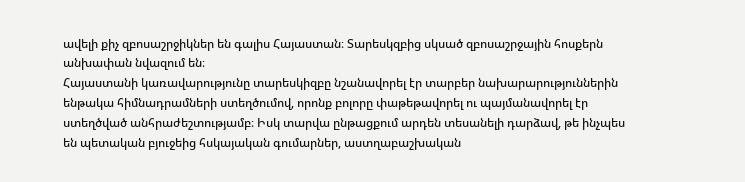ավելի քիչ զբոսաշրջիկներ են գալիս Հայաստան։ Տարեսկզբից սկսած զբոսաշրջային հոսքերն անխափան նվազում են։
Հայաստանի կառավարությունը տարեսկիզբը նշանավորել էր տարբեր նախարարություններին ենթակա հիմնադրամների ստեղծումով, որոնք բոլորը փաթեթավորել ու պայմանավորել էր ստեղծված անհրաժեշտությամբ։ Իսկ տարվա ընթացքում արդեն տեսանելի դարձավ, թե ինչպես են պետական բյուջեից հսկայական գումարներ, աստղաբաշխական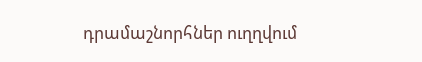դրամաշնորհներ ուղղվում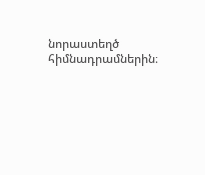նորաստեղծ հիմնադրամներին։